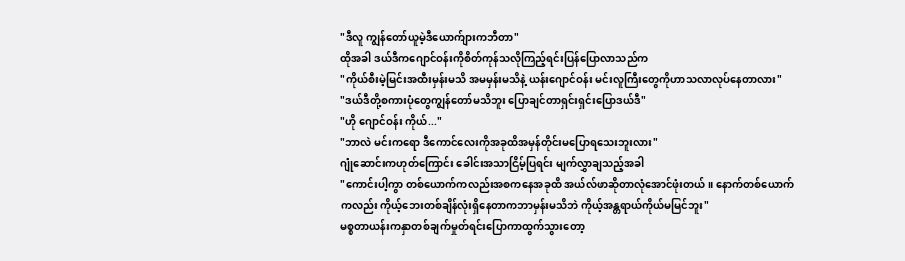"ဒီလူ ကျွန်တော်ယူမဲ့ဒီယောက်ျားကဘီတာ"
ထိုအခါ ဒယ်ဒီကဂျောင်ဝန်းကိုစိတ်ကုန်သလိုကြည့်ရင်းပြန်ပြောလာသည်က
"ကိုယ်စီးမဲ့မြင်းအထီးမှန်းမသိ အမမှန်းမသိနဲ့ ယန်းဂျောင်ဝန်း မင်းလူကြီးတွေကိုဟာသလာလုပ်နေတာလား"
"ဒယ်ဒီတို့စကားပုံတွေကျွန်တော်မသိဘူး ပြောချင်တာရှင်းရှင်းပြောဒယ်ဒီ"
"ဟို ဂျောင်ဝန်း ကိုယ်..."
"ဘာလဲ မင်းကရော ဒီကောင်လေးကိုအခုထိအမှန်တိုင်းမပြောရသေးဘူးလား"
ဂျုံဆောင်းကဟုတ်ကြောင်း ခေါင်းအသာငြိမ့်ပြရင်း မျက်လွှာချသည့်အခါ
"ကောင်းပါ့ကွာ တစ်ယောက်ကလည်းအစကနေအခုထိ အယ်လ်ဖာဆိုတာလုံအောင်ဖုံးတယ်။ နောက်တစ်ယောက်ကလည်း ကိုယ့်ဘေးတစ်ချိန်လုံးရှိနေတာကဘာမှန်းမသိဘဲ ကိုယ့်အန္တရာယ်ကိုယ်မမြင်ဘူး"
မစ္စတာယန်းကနှာတစ်ချက်မှုတ်ရင်းပြောကာထွက်သွားတော့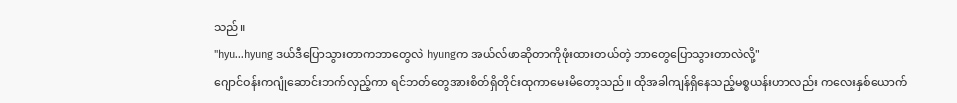သည်။
"hyu...hyung ဒယ်ဒီပြောသွားတာကဘာတွေလဲ hyungက အယ်လ်ဖာဆိုတာကိုဖုံးထားတယ်တဲ့ ဘာတွေပြောသွားတာလဲလို့"
ဂျောင်ဝန်းကဂျုံဆောင်းဘက်လှည့်ကာ ရင်ဘတ်တွေအားစိတ်ရှိတိုင်းထုကာမေးမိတော့သည်။ ထိုအခါကျန်ရှိနေသည့်မစ္စယန်းဟာလည်း ကလေးနှစ်ယောက်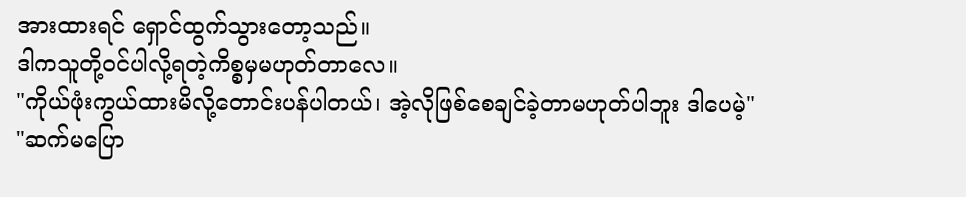အားထားရင် ရှောင်ထွက်သွားတော့သည်။
ဒါကသူတို့ဝင်ပါလို့ရတဲ့ကိစ္စမှမဟုတ်တာလေ။
"ကိုယ်ဖုံးကွယ်ထားမိလို့တောင်းပန်ပါတယ်၊ အဲ့လိုဖြစ်စေချင်ခဲ့တာမဟုတ်ပါဘူး ဒါပေမဲ့"
"ဆက်မပြော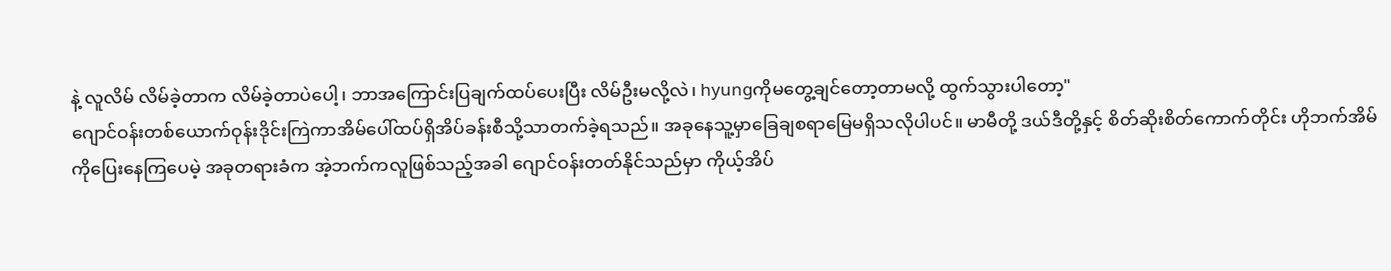နဲ့ လူလိမ် လိမ်ခဲ့တာက လိမ်ခဲ့တာပဲပေါ့၊ ဘာအကြောင်းပြချက်ထပ်ပေးပြီး လိမ်ဦးမလို့လဲ၊ hyungကိုမတွေ့ချင်တော့တာမလို့ ထွက်သွားပါတော့"
ဂျောင်ဝန်းတစ်ယောက်ဝုန်းဒိုင်းကြဲကာအိမ်ပေါ်ထပ်ရှိအိပ်ခန်းစီသို့သာတက်ခဲ့ရသည်။ အခုနေသူ့မှာခြေချစရာမြေမရှိသလိုပါပင်။ မာမီတို့ ဒယ်ဒီတို့နှင့် စိတ်ဆိုးစိတ်ကောက်တိုင်း ဟိုဘက်အိမ်ကိုပြေးနေကြပေမဲ့ အခုတရားခံက အဲ့ဘက်ကလူဖြစ်သည့်အခါ ဂျောင်ဝန်းတတ်နိုင်သည်မှာ ကိုယ့်အိပ်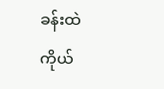ခန်းထဲကိုယ်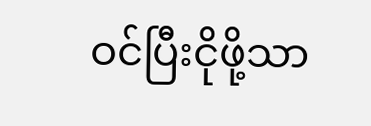ဝင်ပြီးငိုဖို့သာ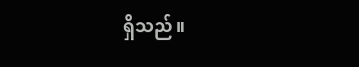ရှိသည်။